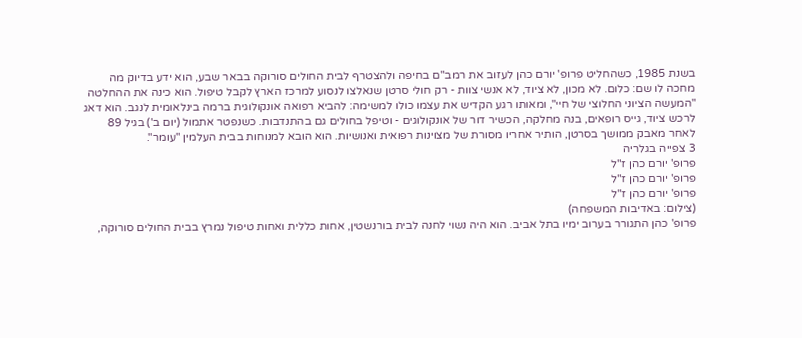בשנת 1985, כשהחליט פרופ' יורם כהן לעזוב את רמב"ם בחיפה ולהצטרף לבית החולים סורוקה בבאר שבע, הוא ידע בדיוק מה מחכה לו שם: כלום. לא מכון, לא ציוד, לא אנשי צוות - רק חולי סרטן שנאלצו לנסוע למרכז הארץ לקבל טיפול. הוא כינה את ההחלטה "המעשה הציוני החלוצי של חיי", ומאותו רגע הקדיש את עצמו כולו למשימה: להביא רפואה אונקולוגית ברמה בינלאומית לנגב. הוא דאג לרכש ציוד, גייס רופאים, בנה מחלקה, הכשיר דור של אונקולוגים - וטיפל בחולים גם בהתנדבות. כשנפטר אתמול (יום ב') בגיל 89 לאחר מאבק ממושך בסרטן, הותיר אחריו מסורת של מצוינות רפואית ואנושיות. הוא הובא למנוחות בבית העלמין "עומר".
3 צפייה בגלריה
פרופ' יורם כהן ז"ל
פרופ' יורם כהן ז"ל
פרופ' יורם כהן ז"ל
(צילום: באדיבות המשפחה)
פרופ' כהן התגורר בערוב ימיו בתל אביב. הוא היה נשוי לחנה לבית בורנשטין, אחות כללית ואחות טיפול נמרץ בבית החולים סורוקה,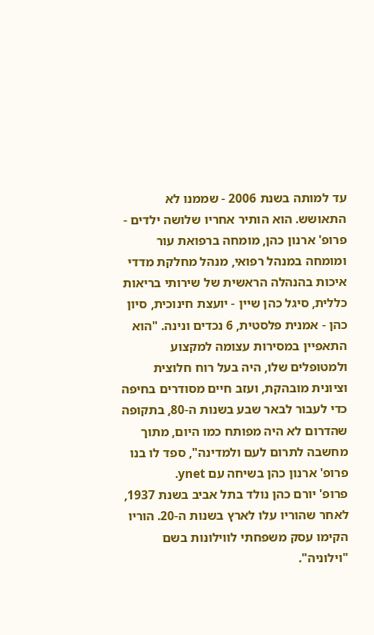עד למותה בשנת 2006 - שממנו לא התאושש. הוא הותיר אחריו שלושה ילדים - פרופ' ארנון כהן, מומחה ברפואת עור ומומחה במנהל רפואי, מנהל מחלקת מדדי איכות בהנהלה הראשית של שירותי בריאות כללית, סיגל כהן שיין - יועצת חינוכית, סיון כהן - אמנית פלסטית, 6 נכדים ונינה. "הוא התאפיין במסירות עצומה למקצוע ולמטופלים שלו, היה בעל רוח חלוצית וציונית מובהקת, ועזב חיים מסודרים בחיפה כדי לעבור לבאר שבע בשנות ה-80, בתקופה שהדרום לא היה מפותח כמו היום, מתוך מחשבה לתרום לעם ולמדינה", ספד לו בנו פרופ' ארנון כהן בשיחה עם ynet.
פרופ' יורם כהן נולד בתל אביב בשנת 1937, לאחר שהוריו עלו לארץ בשנות ה-20. הוריו הקימו עסק משפחתי לווילונות בשם "וילוניה".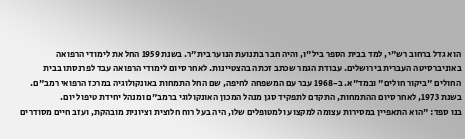הוא גדל ברחוב רש"י, למד בבית הספר ביל"ו, והיה חבר בתנועת הנוער בית"ר. בשנת 1959 החל את לימודי הרפואה באוניברסיטה העברית בירושלים. עבודת הגמר שכתב זכתה בהצטיינות. לאחר סיום לימודי הרפואה עבד לפרנסתו בבית החולים "ביקור חולים" ובמד"א. ב-1968 עבר עם המשפחה לחיפה, שם החל התמחות באונקולוגיה במרכז הרפואי רמב"ם. בשנת 1973, לאחר סיום ההתמחות, התקדם לתפקיד סגן מנהל המכון האונקולוגי ברמב"ם ומנהל יחידת טיפול יום.
בנו ספד: "הוא התאפיין במסירות עצומה למקצוע ולמטופלים שלו, היה בעל רוח חלוצית וציונית מובהקת, ועזב חיים מסודרים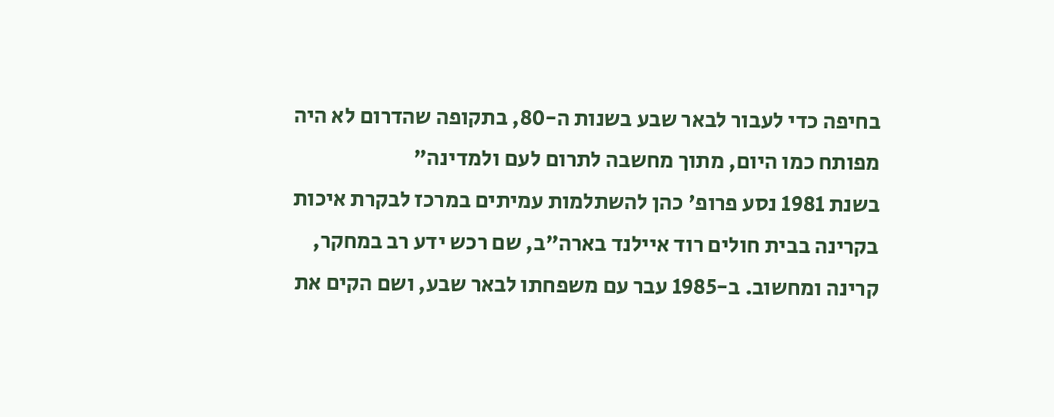בחיפה כדי לעבור לבאר שבע בשנות ה-80, בתקופה שהדרום לא היה מפותח כמו היום, מתוך מחשבה לתרום לעם ולמדינה"
בשנת 1981 נסע פרופ' כהן להשתלמות עמיתים במרכז לבקרת איכות בקרינה בבית חולים רוד איילנד בארה"ב, שם רכש ידע רב במחקר, קרינה ומחשוב. ב-1985 עבר עם משפחתו לבאר שבע, ושם הקים את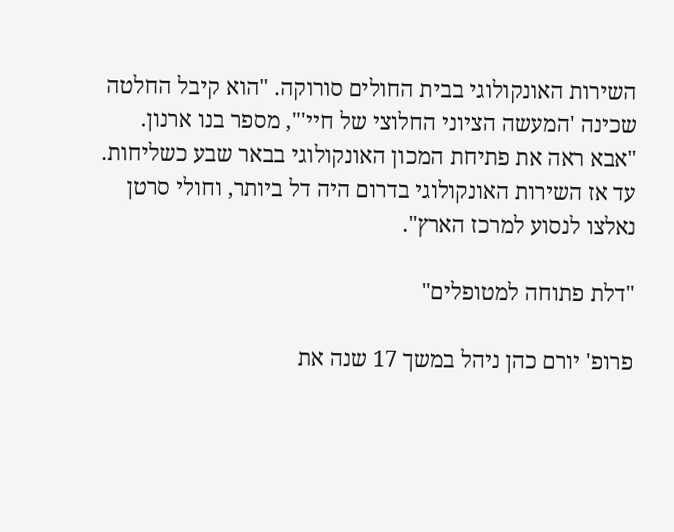השירות האונקולוגי בבית החולים סורוקה. "הוא קיבל החלטה שכינה 'המעשה הציוני החלוצי של חיי'", מספר בנו ארנון. "אבא ראה את פתיחת המכון האונקולוגי בבאר שבע כשליחות. עד אז השירות האונקולוגי בדרום היה דל ביותר, וחולי סרטן נאלצו לנסוע למרכז הארץ".

"דלת פתוחה למטופלים"

פרופ' יורם כהן ניהל במשך 17 שנה את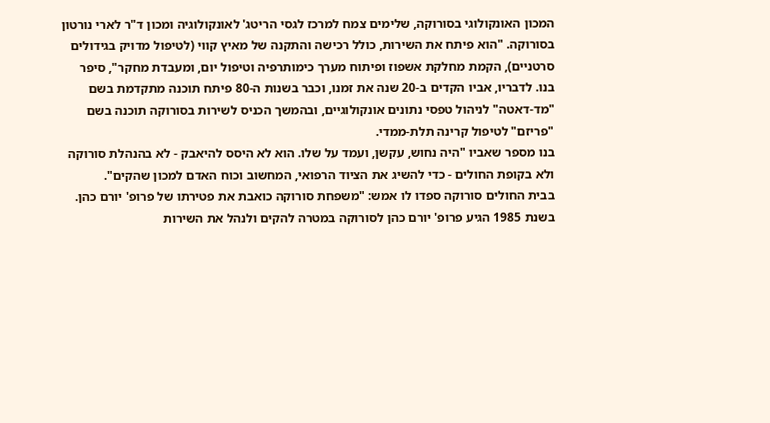המכון האונקולוגי בסורוקה, שלימים צמח למרכז לגסי הריטג' לאונקולוגיה ומכון ד"ר לארי נורטון בסורוקה. "הוא פיתח את השירות, כולל רכישה והתקנה של מאיץ קווי (לטיפול מדויק בגידולים סרטניים), הקמת מחלקת אשפוז ופיתוח מערך כימותרפיה וטיפול יום, ומעבדת מחקר", סיפר בנו. לדבריו, אביו הקדים ב-20 שנה את זמנו, וכבר בשנות ה-80 פיתח תוכנה מתקדמת בשם "מד-דאטה" לניהול טפסי נתונים אונקולוגיים, ובהמשך הכניס לשירות בסורוקה תוכנה בשם "פריזם" לטיפול קרינה תלת-ממדי.
בנו מספר שאביו "היה נחוש, עקשן, ועמד על שלו. הוא לא היסס להיאבק - לא בהנהלת סורוקה ולא בקופת החולים - כדי להשיג את הציוד הרפואי, המחשוב וכוח האדם למכון שהקים".
בבית החולים סורוקה ספדו לו אמש: "משפחת סורוקה כואבת את פטירתו של פרופ' יורם כהן. בשנת 1985 הגיע פרופ' יורם כהן לסורוקה במטרה להקים ולנהל את השירות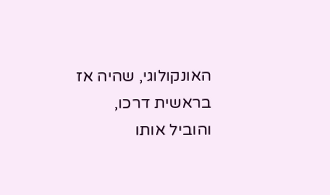האונקולוגי, שהיה אז בראשית דרכו, והוביל אותו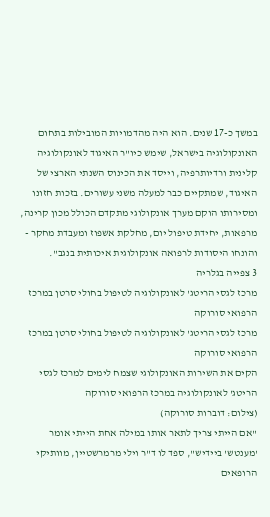במשך כ-17 שנים. הוא היה מהדמויות המובילות בתחום האונקולוגיה בישראל, שימש כיו"ר האיגוד לאונקולוגיה קלינית ורדיותרפיה, וייסד את הכינוס השנתי הארצי של האיגוד, שמתקיים כבר למעלה משני עשורים. בזכות חזונו ומסירותו הוקם מערך אונקולוגי מתקדם הכולל מכון קרינה, מרפאות, יחידת טיפול יום, מחלקת אשפוז ומעבדת מחקר - והונחו היסודות לרפואה אונקולוגית איכותית בנגב".
3 צפייה בגלריה
מרכז לגסי הריטג' לאונקולוגיה לטיפול בחולי סרטן במרכז הרפואי סורוקה
מרכז לגסי הריטג' לאונקולוגיה לטיפול בחולי סרטן במרכז הרפואי סורוקה
הקים את השירות האונקולוגי שצמח לימים למרכז לגסי הריטג' לאונקולוגיה במרכז הרפואי סורוקה
(צילום: דוברות סורוקה)
"אם הייתי צריך לתאר אותו במילה אחת הייתי אומר 'מענטש' ביידיש", ספד לו ד"ר וילי מרמרשטיין, מוותיקי הרופאים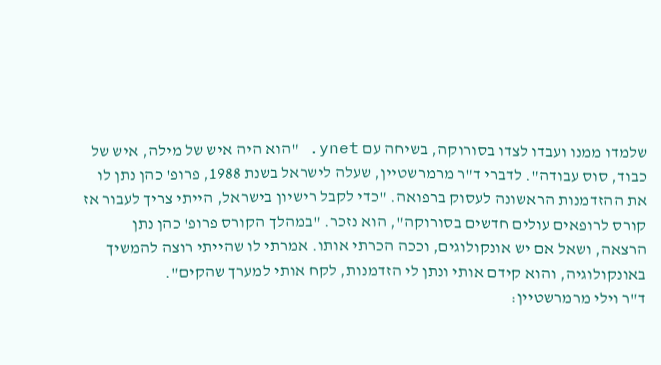שלמדו ממנו ועבדו לצדו בסורוקה, בשיחה עם ynet. "הוא היה איש של מילה, איש של כבוד, סוס עבודה". לדברי ד"ר מרמרשטיין, שעלה לישראל בשנת 1988, פרופ' כהן נתן לו את ההזדמנות הראשונה לעסוק ברפואה. "כדי לקבל רישיון בישראל, הייתי צריך לעבור אז קורס לרופאים עולים חדשים בסורוקה", הוא נזכר. "במהלך הקורס פרופ' כהן נתן הרצאה, ושאל אם יש אונקולוגים, וככה הכרתי אותו. אמרתי לו שהייתי רוצה להמשיך באונקולוגיה, והוא קידם אותי ונתן לי הזדמנות, לקח אותי למערך שהקים".
ד"ר וילי מרמרשטיין: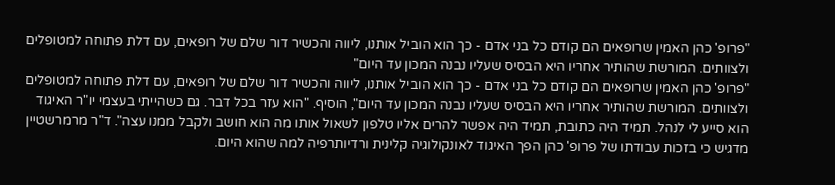"פרופ' כהן האמין שרופאים הם קודם כל בני אדם - כך הוא הוביל אותנו, ליווה והכשיר דור שלם של רופאים, עם דלת פתוחה למטופלים ולצוותים. המורשת שהותיר אחריו היא הבסיס שעליו נבנה המכון עד היום"
"פרופ' כהן האמין שרופאים הם קודם כל בני אדם - כך הוא הוביל אותנו, ליווה והכשיר דור שלם של רופאים, עם דלת פתוחה למטופלים ולצוותים. המורשת שהותיר אחריו היא הבסיס שעליו נבנה המכון עד היום", הוסיף. "הוא עזר בכל דבר. גם כשהייתי בעצמי יו"ר האיגוד הוא סייע לי לנהל. תמיד היה כתובת, תמיד היה אפשר להרים אליו טלפון לשאול אותו מה הוא חושב ולקבל ממנו עצה". ד"ר מרמרשטיין מדגיש כי בזכות עבודתו של פרופ' כהן הפך האיגוד לאונקולוגיה קלינית ורדיותרפיה למה שהוא היום.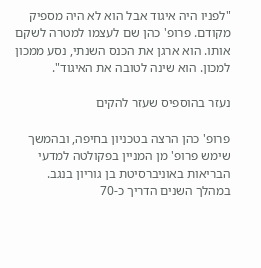"לפניו היה איגוד אבל הוא לא היה מספיק מקודם. פרופ' כהן שם לעצמו למטרה לשקם אותו. הוא ארגן את הכנס השנתי, נסע ממכון למכון. הוא שינה לטובה את האיגוד".

נעזר בהוספיס שעזר להקים

פרופ' כהן הרצה בטכניון בחיפה, ובהמשך שימש פרופ' מן המניין בפקולטה למדעי הבריאות באוניברסיטת בן גוריון בנגב. במהלך השנים הדריך כ-70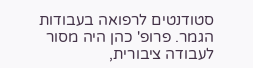סטודנטים לרפואה בעבודות הגמר. פרופ' כהן היה מסור לעבודה ציבורית,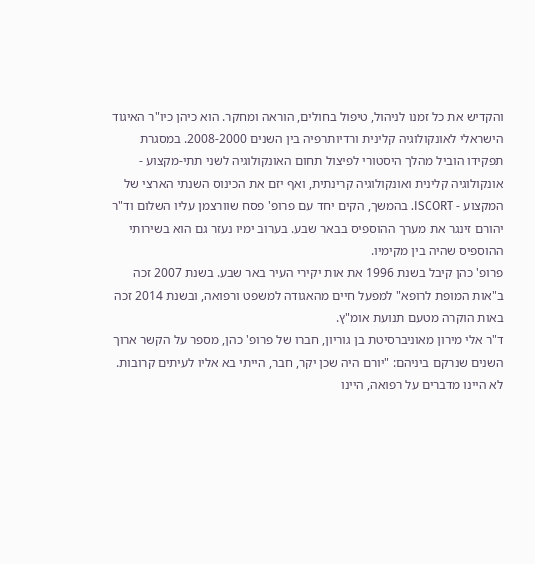והקדיש את כל זמנו לניהול, טיפול בחולים, הוראה ומחקר. הוא כיהן כיו"ר האיגוד הישראלי לאונקולוגיה קלינית ורדיותרפיה בין השנים 2008-2000. במסגרת תפקידו הוביל מהלך היסטורי לפיצול תחום האונקולוגיה לשני תתי-מקצוע - אונקולוגיה קלינית ואונקולוגיה קרינתית, ואף יזם את הכינוס השנתי הארצי של המקצוע - ISCORT. בהמשך, הקים יחד עם פרופ' פסח שוורצמן עליו השלום וד"ר יהורם זינגר את מערך ההוספיס בבאר שבע. בערוב ימיו נעזר גם הוא בשירותי ההוספיס שהיה בין מקימיו.
פרופ' כהן קיבל בשנת 1996 את אות יקירי העיר באר שבע. בשנת 2007 זכה ב"אות המופת לרופא" למפעל חיים מהאגודה למשפט ורפואה, ובשנת 2014 זכה באות הוקרה מטעם תנועת אומ"ץ.
ד"ר אלי מירון מאוניברסיטת בן גוריון, חברו של פרופ' כהן, מספר על הקשר ארוך השנים שנרקם ביניהם: "יורם היה שכן יקר, חבר, הייתי בא אליו לעיתים קרובות. לא היינו מדברים על רפואה, היינו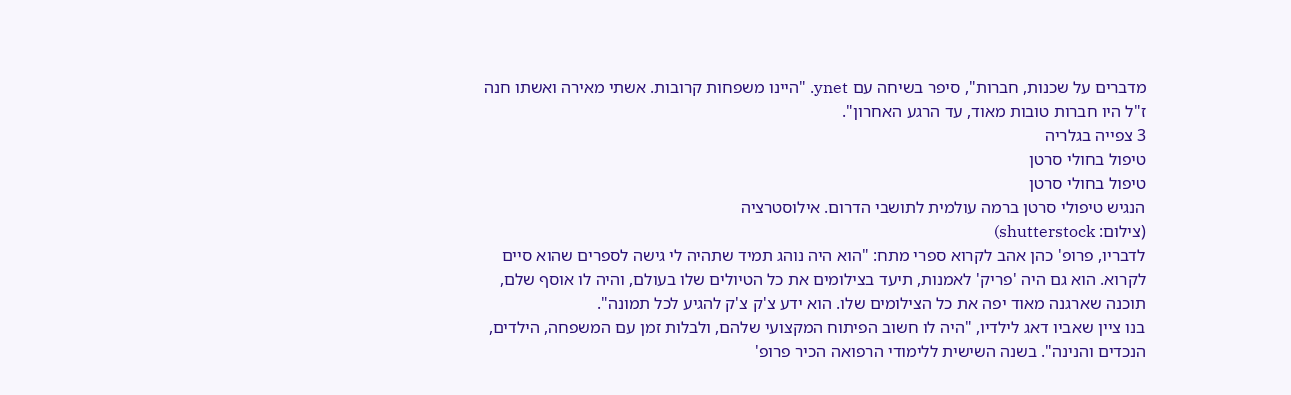מדברים על שכנות, חברות", סיפר בשיחה עם ynet. "היינו משפחות קרובות. אשתי מאירה ואשתו חנה ז"ל היו חברות טובות מאוד, עד הרגע האחרון".
3 צפייה בגלריה
טיפול בחולי סרטן
טיפול בחולי סרטן
הנגיש טיפולי סרטן ברמה עולמית לתושבי הדרום. אילוסטרציה
(צילום: shutterstock)
לדבריו, פרופ' כהן אהב לקרוא ספרי מתח: "הוא היה נוהג תמיד שתהיה לי גישה לספרים שהוא סיים לקרוא. הוא גם היה 'פריק' לאמנות, תיעד בצילומים את כל הטיולים שלו בעולם, והיה לו אוסף שלם, תוכנה שארגנה מאוד יפה את כל הצילומים שלו. הוא ידע צ'ק צ'ק להגיע לכל תמונה".
בנו ציין שאביו דאג לילדיו, "היה לו חשוב הפיתוח המקצועי שלהם, ולבלות זמן עם המשפחה, הילדים, הנכדים והנינה". בשנה השישית ללימודי הרפואה הכיר פרופ'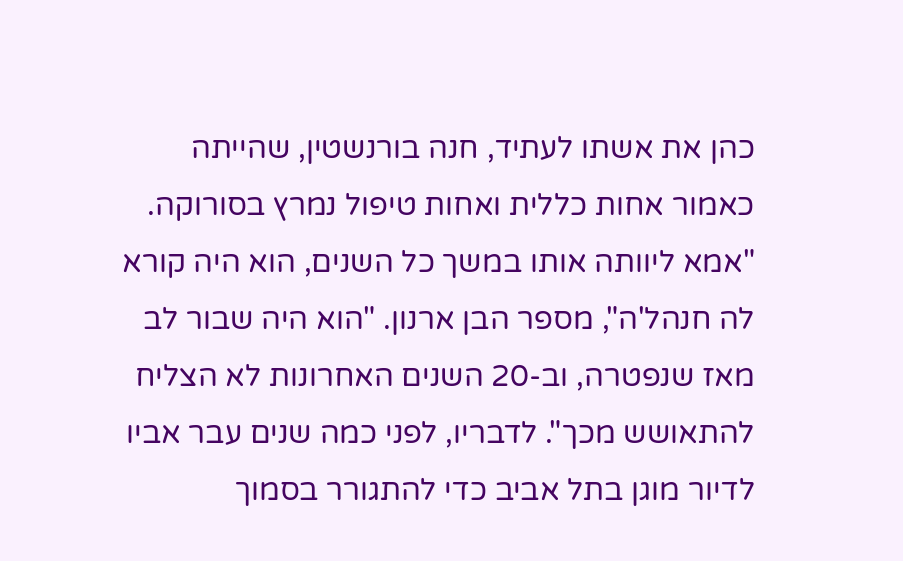כהן את אשתו לעתיד, חנה בורנשטין, שהייתה כאמור אחות כללית ואחות טיפול נמרץ בסורוקה. "אמא ליוותה אותו במשך כל השנים, הוא היה קורא לה חנהל'ה", מספר הבן ארנון. "הוא היה שבור לב מאז שנפטרה, וב-20 השנים האחרונות לא הצליח להתאושש מכך". לדבריו, לפני כמה שנים עבר אביו לדיור מוגן בתל אביב כדי להתגורר בסמוך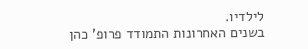לילדיו.
בשנים האחרונות התמודד פרופ' כהן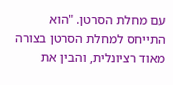עם מחלת הסרטן. "הוא התייחס למחלת הסרטן בצורה מאוד רציונלית, והבין את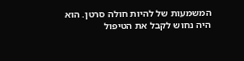המשמעות של להיות חולה סרטן. הוא היה נחוש לקבל את הטיפול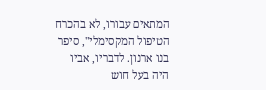המתאים עבורו, לא בהכרח הטיפול המקסימלי", סיפר בנו ארנון. לדבריו, אביו היה בעל חוש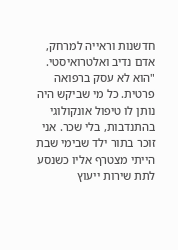חדשנות וראייה למרחק, אדם נדיב ואלטרואיסטי. "הוא לא עסק ברפואה פרטית. כל מי שביקש היה נותן לו טיפול אונקולוגי בהתנדבות, בלי שכר. אני זוכר בתור ילד שבימי שבת הייתי מצטרף אליו כשנסע לתת שירות ייעוץ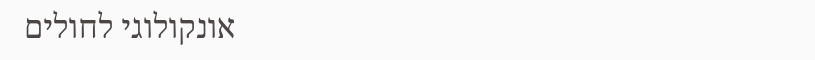אונקולוגי לחולים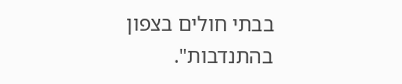בבתי חולים בצפון בהתנדבות".